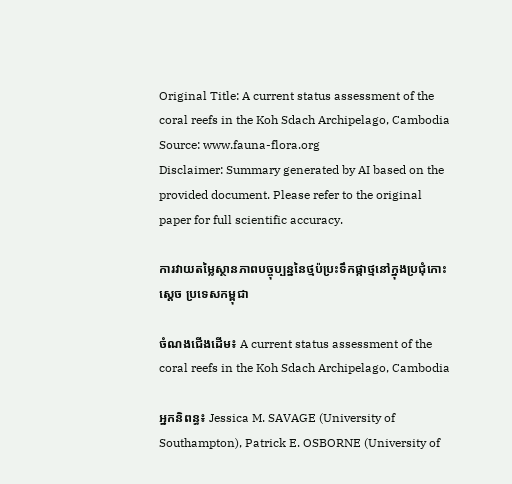Original Title: A current status assessment of the coral reefs in the Koh Sdach Archipelago, Cambodia
Source: www.fauna-flora.org
Disclaimer: Summary generated by AI based on the provided document. Please refer to the original paper for full scientific accuracy.

ការវាយតម្លៃស្ថានភាពបច្ចុប្បន្ននៃថ្មប៉ប្រះទឹកផ្កាថ្មនៅក្នុងប្រជុំកោះស្ដេច ប្រទេសកម្ពុជា

ចំណងជើងដើម៖ A current status assessment of the coral reefs in the Koh Sdach Archipelago, Cambodia

អ្នកនិពន្ធ៖ Jessica M. SAVAGE (University of Southampton), Patrick E. OSBORNE (University of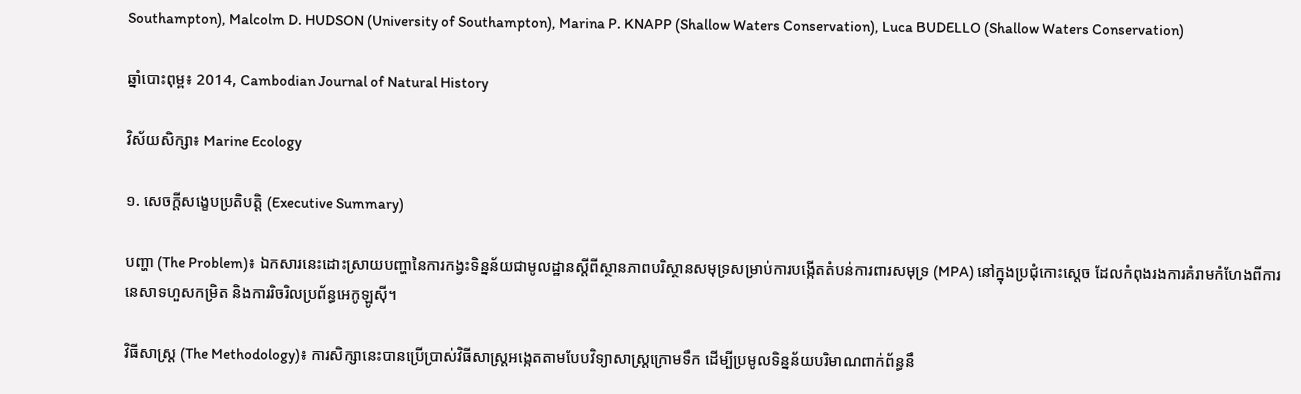Southampton), Malcolm D. HUDSON (University of Southampton), Marina P. KNAPP (Shallow Waters Conservation), Luca BUDELLO (Shallow Waters Conservation)

ឆ្នាំបោះពុម្ព៖ 2014, Cambodian Journal of Natural History

វិស័យសិក្សា៖ Marine Ecology

១. សេចក្តីសង្ខេបប្រតិបត្តិ (Executive Summary)

បញ្ហា (The Problem)៖ ឯកសារនេះដោះស្រាយបញ្ហានៃការកង្វះទិន្នន័យជាមូលដ្ឋានស្តីពីស្ថានភាពបរិស្ថានសមុទ្រសម្រាប់ការបង្កើតតំបន់ការពារសមុទ្រ (MPA) នៅក្នុងប្រជុំកោះស្ដេច ដែលកំពុងរងការគំរាមកំហែងពីការនេសាទហួសកម្រិត និងការរិចរិលប្រព័ន្ធអេកូឡូស៊ី។

វិធីសាស្ត្រ (The Methodology)៖ ការសិក្សានេះបានប្រើប្រាស់វិធីសាស្ត្រអង្កេតតាមបែបវិទ្យាសាស្ត្រក្រោមទឹក ដើម្បីប្រមូលទិន្នន័យបរិមាណពាក់ព័ន្ធនឹ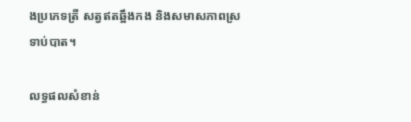ងប្រភេទត្រី សត្វឥតឆ្អឹងកង និងសមាសភាពស្រទាប់បាត។

លទ្ធផលសំខាន់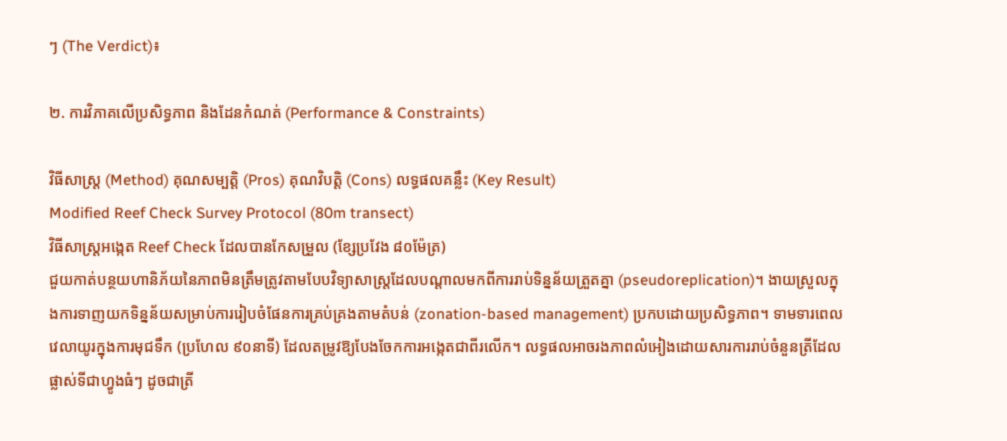ៗ (The Verdict)៖

២. ការវិភាគលើប្រសិទ្ធភាព និងដែនកំណត់ (Performance & Constraints)

វិធីសាស្ត្រ (Method) គុណសម្បត្តិ (Pros) គុណវិបត្តិ (Cons) លទ្ធផលគន្លឹះ (Key Result)
Modified Reef Check Survey Protocol (80m transect)
វិធីសាស្ត្រអង្កេត Reef Check ដែលបានកែសម្រួល (ខ្សែប្រវែង ៨០ម៉ែត្រ)
ជួយកាត់បន្ថយហានិភ័យនៃភាពមិនត្រឹមត្រូវតាមបែបវិទ្យាសាស្ត្រដែលបណ្តាលមកពីការរាប់ទិន្នន័យត្រួតគ្នា (pseudoreplication)។ ងាយស្រួលក្នុងការទាញយកទិន្នន័យសម្រាប់ការរៀបចំផែនការគ្រប់គ្រងតាមតំបន់ (zonation-based management) ប្រកបដោយប្រសិទ្ធភាព។ ទាមទារពេលវេលាយូរក្នុងការមុជទឹក (ប្រហែល ៩០នាទី) ដែលតម្រូវឱ្យបែងចែកការអង្កេតជាពីរលើក។ លទ្ធផលអាចរងភាពលំអៀងដោយសារការរាប់ចំនួនត្រីដែលផ្លាស់ទីជាហ្វូងធំៗ ដូចជាត្រី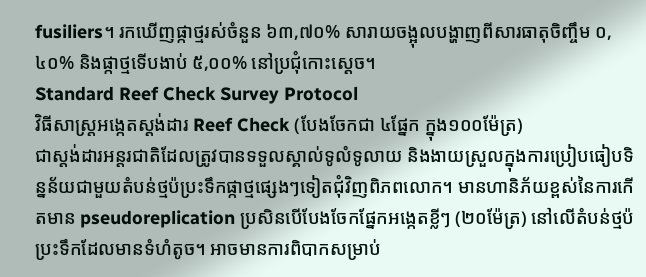fusiliers។ រកឃើញផ្កាថ្មរស់ចំនួន ៦៣,៧០% សារាយចង្អុលបង្ហាញពីសារធាតុចិញ្ចឹម ០,៤០% និងផ្កាថ្មទើបងាប់ ៥,០០% នៅប្រជុំកោះស្ដេច។
Standard Reef Check Survey Protocol
វិធីសាស្ត្រអង្កេតស្តង់ដារ Reef Check (បែងចែកជា ៤ផ្នែក ក្នុង១០០ម៉ែត្រ)
ជាស្តង់ដារអន្តរជាតិដែលត្រូវបានទទួលស្គាល់ទូលំទូលាយ និងងាយស្រួលក្នុងការប្រៀបធៀបទិន្នន័យជាមួយតំបន់ថ្មប៉ប្រះទឹកផ្កាថ្មផ្សេងៗទៀតជុំវិញពិភពលោក។ មានហានិភ័យខ្ពស់នៃការកើតមាន pseudoreplication ប្រសិនបើបែងចែកផ្នែកអង្កេតខ្លីៗ (២០ម៉ែត្រ) នៅលើតំបន់ថ្មប៉ប្រះទឹកដែលមានទំហំតូច។ អាចមានការពិបាកសម្រាប់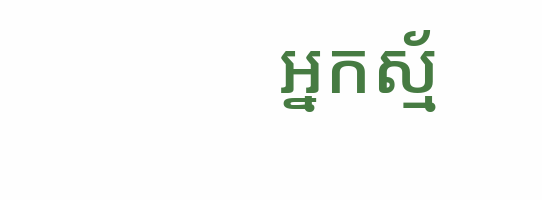អ្នកស្ម័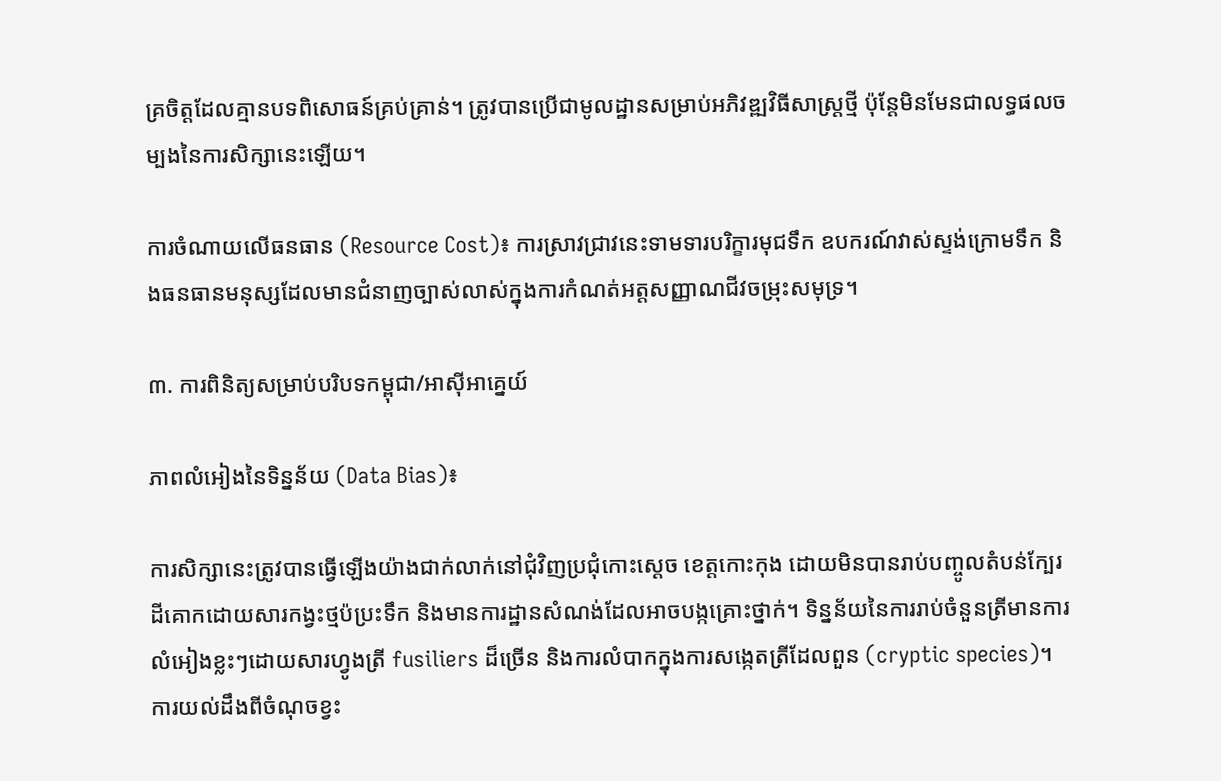គ្រចិត្តដែលគ្មានបទពិសោធន៍គ្រប់គ្រាន់។ ត្រូវបានប្រើជាមូលដ្ឋានសម្រាប់អភិវឌ្ឍវិធីសាស្ត្រថ្មី ប៉ុន្តែមិនមែនជាលទ្ធផលចម្បងនៃការសិក្សានេះឡើយ។

ការចំណាយលើធនធាន (Resource Cost)៖ ការស្រាវជ្រាវនេះទាមទារបរិក្ខារមុជទឹក ឧបករណ៍វាស់ស្ទង់ក្រោមទឹក និងធនធានមនុស្សដែលមានជំនាញច្បាស់លាស់ក្នុងការកំណត់អត្តសញ្ញាណជីវចម្រុះសមុទ្រ។

៣. ការពិនិត្យសម្រាប់បរិបទកម្ពុជា/អាស៊ីអាគ្នេយ៍

ភាពលំអៀងនៃទិន្នន័យ (Data Bias)៖

ការសិក្សានេះត្រូវបានធ្វើឡើងយ៉ាងជាក់លាក់នៅជុំវិញប្រជុំកោះស្ដេច ខេត្តកោះកុង ដោយមិនបានរាប់បញ្ចូលតំបន់ក្បែរដីគោកដោយសារកង្វះថ្មប៉ប្រះទឹក និងមានការដ្ឋានសំណង់ដែលអាចបង្កគ្រោះថ្នាក់។ ទិន្នន័យនៃការរាប់ចំនួនត្រីមានការលំអៀងខ្លះៗដោយសារហ្វូងត្រី fusiliers ដ៏ច្រើន និងការលំបាកក្នុងការសង្កេតត្រីដែលពួន (cryptic species)។ ការយល់ដឹងពីចំណុចខ្វះ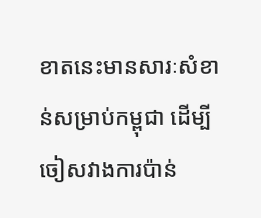ខាតនេះមានសារៈសំខាន់សម្រាប់កម្ពុជា ដើម្បីចៀសវាងការប៉ាន់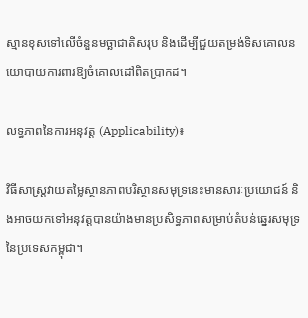ស្មានខុសទៅលើចំនួនមច្ឆាជាតិសរុប និងដើម្បីជួយតម្រង់ទិសគោលនយោបាយការពារឱ្យចំគោលដៅពិតប្រាកដ។

លទ្ធភាពនៃការអនុវត្ត (Applicability)៖

វិធីសាស្ត្រវាយតម្លៃស្ថានភាពបរិស្ថានសមុទ្រនេះមានសារៈប្រយោជន៍ និងអាចយកទៅអនុវត្តបានយ៉ាងមានប្រសិទ្ធភាពសម្រាប់តំបន់ឆ្នេរសមុទ្រនៃប្រទេសកម្ពុជា។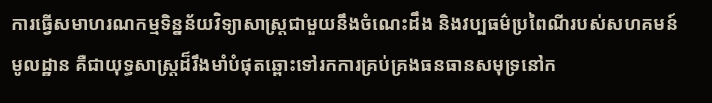ការធ្វើសមាហរណកម្មទិន្នន័យវិទ្យាសាស្ត្រជាមួយនឹងចំណេះដឹង និងវប្បធម៌ប្រពៃណីរបស់សហគមន៍មូលដ្ឋាន គឺជាយុទ្ធសាស្ត្រដ៏រឹងមាំបំផុតឆ្ពោះទៅរកការគ្រប់គ្រងធនធានសមុទ្រនៅក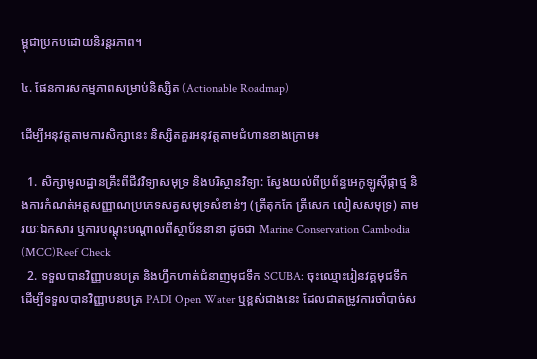ម្ពុជាប្រកបដោយនិរន្តរភាព។

៤. ផែនការសកម្មភាពសម្រាប់និស្សិត (Actionable Roadmap)

ដើម្បីអនុវត្តតាមការសិក្សានេះ និស្សិតគួរអនុវត្តតាមជំហានខាងក្រោម៖

  1. សិក្សាមូលដ្ឋានគ្រឹះពីជីវវិទ្យាសមុទ្រ និងបរិស្ថានវិទ្យា: ស្វែងយល់ពីប្រព័ន្ធអេកូឡូស៊ីផ្កាថ្ម និងការកំណត់អត្តសញ្ញាណប្រភេទសត្វសមុទ្រសំខាន់ៗ (ត្រីតុកកែ ត្រីសេក លៀសសមុទ្រ) តាមរយៈឯកសារ ឬការបណ្តុះបណ្តាលពីស្ថាប័ននានា ដូចជា Marine Conservation Cambodia (MCC)Reef Check
  2. ទទួលបានវិញ្ញាបនបត្រ និងហ្វឹកហាត់ជំនាញមុជទឹក SCUBA: ចុះឈ្មោះរៀនវគ្គមុជទឹក ដើម្បីទទួលបានវិញ្ញាបនបត្រ PADI Open Water ឬខ្ពស់ជាងនេះ ដែលជាតម្រូវការចាំបាច់ស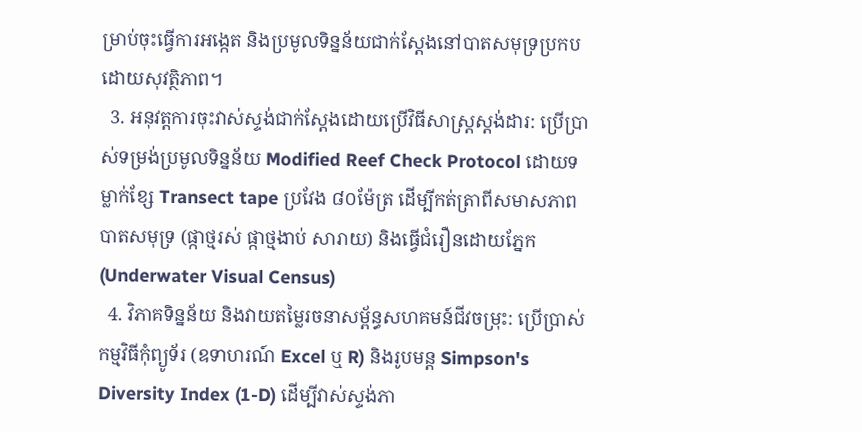ម្រាប់ចុះធ្វើការអង្កេត និងប្រមូលទិន្នន័យជាក់ស្តែងនៅបាតសមុទ្រប្រកបដោយសុវត្ថិភាព។
  3. អនុវត្តការចុះវាស់ស្ទង់ជាក់ស្តែងដោយប្រើវិធីសាស្ត្រស្តង់ដារ: ប្រើប្រាស់ទម្រង់ប្រមូលទិន្នន័យ Modified Reef Check Protocol ដោយទម្លាក់ខ្សែ Transect tape ប្រវែង ៨០ម៉ែត្រ ដើម្បីកត់ត្រាពីសមាសភាពបាតសមុទ្រ (ផ្កាថ្មរស់ ផ្កាថ្មងាប់ សារាយ) និងធ្វើជំរឿនដោយភ្នែក (Underwater Visual Census)
  4. វិភាគទិន្នន័យ និងវាយតម្លៃរចនាសម្ព័ន្ធសហគមន៍ជីវចម្រុះ: ប្រើប្រាស់កម្មវិធីកុំព្យូទ័រ (ឧទាហរណ៍ Excel ឬ R) និងរូបមន្ត Simpson's Diversity Index (1-D) ដើម្បីវាស់ស្ទង់ភា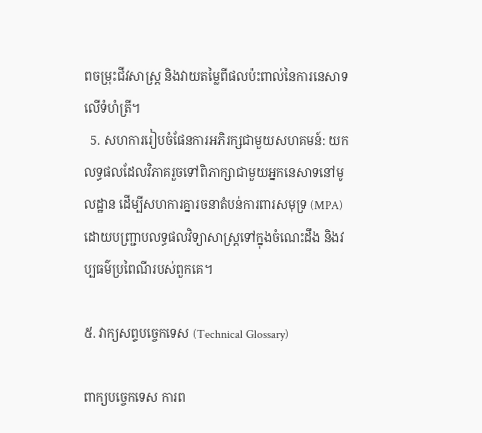ពចម្រុះជីវសាស្ត្រ និងវាយតម្លៃពីផលប៉ះពាល់នៃការនេសាទលើទំហំត្រី។
  5. សហការរៀបចំផែនការអភិរក្សជាមួយសហគមន៍: យកលទ្ធផលដែលវិភាគរួចទៅពិភាក្សាជាមួយអ្នកនេសាទនៅមូលដ្ឋាន ដើម្បីសហការគ្នារចនាតំបន់ការពារសមុទ្រ (MPA) ដោយបញ្ជ្រាបលទ្ធផលវិទ្យាសាស្ត្រទៅក្នុងចំណេះដឹង និងវប្បធម៌ប្រពៃណីរបស់ពួកគេ។

៥. វាក្យសព្ទបច្ចេកទេស (Technical Glossary)

ពាក្យបច្ចេកទេស ការព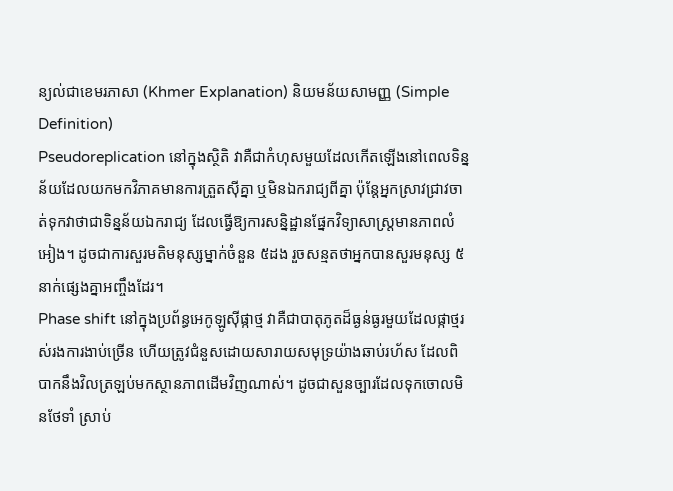ន្យល់ជាខេមរភាសា (Khmer Explanation) និយមន័យសាមញ្ញ (Simple Definition)
Pseudoreplication នៅក្នុងស្ថិតិ វាគឺជាកំហុសមួយដែលកើតឡើងនៅពេលទិន្នន័យដែលយកមកវិភាគមានការត្រួតស៊ីគ្នា ឬមិនឯករាជ្យពីគ្នា ប៉ុន្តែអ្នកស្រាវជ្រាវចាត់ទុកវាថាជាទិន្នន័យឯករាជ្យ ដែលធ្វើឱ្យការសន្និដ្ឋានផ្នែកវិទ្យាសាស្ត្រមានភាពលំអៀង។ ដូចជាការសួរមតិមនុស្សម្នាក់ចំនួន ៥ដង រួចសន្មតថាអ្នកបានសួរមនុស្ស ៥នាក់ផ្សេងគ្នាអញ្ចឹងដែរ។
Phase shift នៅក្នុងប្រព័ន្ធអេកូឡូស៊ីផ្កាថ្ម វាគឺជាបាតុភូតដ៏ធ្ងន់ធ្ងរមួយដែលផ្កាថ្មរស់រងការងាប់ច្រើន ហើយត្រូវជំនួសដោយសារាយសមុទ្រយ៉ាងឆាប់រហ័ស ដែលពិបាកនឹងវិលត្រឡប់មកស្ថានភាពដើមវិញណាស់។ ដូចជាសួនច្បារដែលទុកចោលមិនថែទាំ ស្រាប់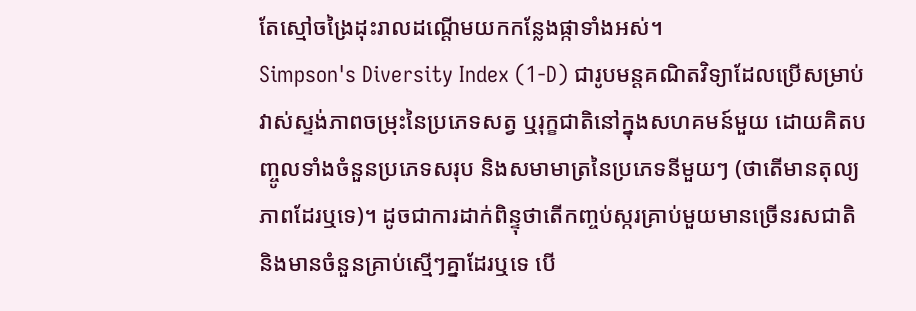តែស្មៅចង្រៃដុះរាលដណ្តើមយកកន្លែងផ្កាទាំងអស់។
Simpson's Diversity Index (1-D) ជារូបមន្តគណិតវិទ្យាដែលប្រើសម្រាប់វាស់ស្ទង់ភាពចម្រុះនៃប្រភេទសត្វ ឬរុក្ខជាតិនៅក្នុងសហគមន៍មួយ ដោយគិតបញ្ចូលទាំងចំនួនប្រភេទសរុប និងសមាមាត្រនៃប្រភេទនីមួយៗ (ថាតើមានតុល្យភាពដែរឬទេ)។ ដូចជាការដាក់ពិន្ទុថាតើកញ្ចប់ស្ករគ្រាប់មួយមានច្រើនរសជាតិ និងមានចំនួនគ្រាប់ស្មើៗគ្នាដែរឬទេ បើ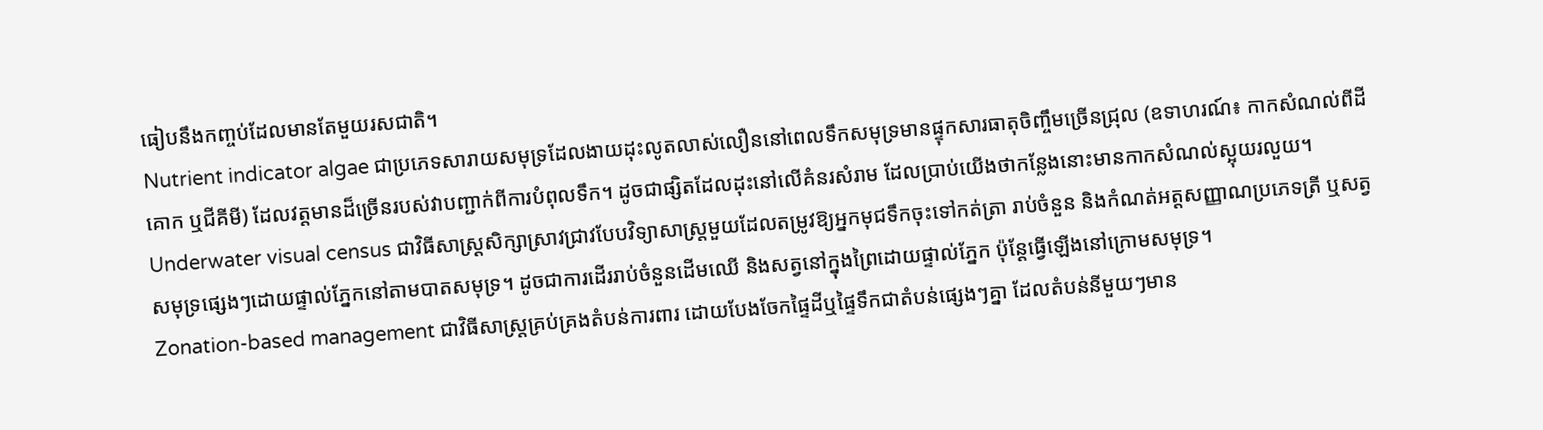ធៀបនឹងកញ្ចប់ដែលមានតែមួយរសជាតិ។
Nutrient indicator algae ជាប្រភេទសារាយសមុទ្រដែលងាយដុះលូតលាស់លឿននៅពេលទឹកសមុទ្រមានផ្ទុកសារធាតុចិញ្ចឹមច្រើនជ្រុល (ឧទាហរណ៍៖ កាកសំណល់ពីដីគោក ឬជីគីមី) ដែលវត្តមានដ៏ច្រើនរបស់វាបញ្ជាក់ពីការបំពុលទឹក។ ដូចជាផ្សិតដែលដុះនៅលើគំនរសំរាម ដែលប្រាប់យើងថាកន្លែងនោះមានកាកសំណល់ស្អុយរលួយ។
Underwater visual census ជាវិធីសាស្ត្រសិក្សាស្រាវជ្រាវបែបវិទ្យាសាស្ត្រមួយដែលតម្រូវឱ្យអ្នកមុជទឹកចុះទៅកត់ត្រា រាប់ចំនួន និងកំណត់អត្តសញ្ញាណប្រភេទត្រី ឬសត្វសមុទ្រផ្សេងៗដោយផ្ទាល់ភ្នែកនៅតាមបាតសមុទ្រ។ ដូចជាការដើររាប់ចំនួនដើមឈើ និងសត្វនៅក្នុងព្រៃដោយផ្ទាល់ភ្នែក ប៉ុន្តែធ្វើឡើងនៅក្រោមសមុទ្រ។
Zonation-based management ជាវិធីសាស្ត្រគ្រប់គ្រងតំបន់ការពារ ដោយបែងចែកផ្ទៃដីឬផ្ទៃទឹកជាតំបន់ផ្សេងៗគ្នា ដែលតំបន់នីមួយៗមាន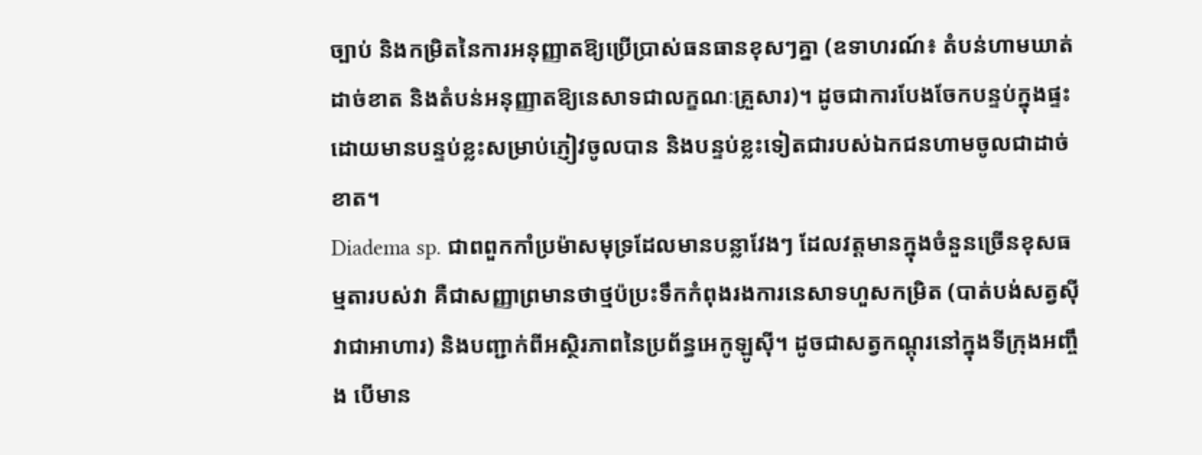ច្បាប់ និងកម្រិតនៃការអនុញ្ញាតឱ្យប្រើប្រាស់ធនធានខុសៗគ្នា (ឧទាហរណ៍៖ តំបន់ហាមឃាត់ដាច់ខាត និងតំបន់អនុញ្ញាតឱ្យនេសាទជាលក្ខណៈគ្រួសារ)។ ដូចជាការបែងចែកបន្ទប់ក្នុងផ្ទះ ដោយមានបន្ទប់ខ្លះសម្រាប់ភ្ញៀវចូលបាន និងបន្ទប់ខ្លះទៀតជារបស់ឯកជនហាមចូលជាដាច់ខាត។
Diadema sp. ជាពពួកកាំប្រម៉ាសមុទ្រដែលមានបន្លាវែងៗ ដែលវត្តមានក្នុងចំនួនច្រើនខុសធម្មតារបស់វា គឺជាសញ្ញាព្រមានថាថ្មប៉ប្រះទឹកកំពុងរងការនេសាទហួសកម្រិត (បាត់បង់សត្វស៊ីវាជាអាហារ) និងបញ្ជាក់ពីអស្ថិរភាពនៃប្រព័ន្ធអេកូឡូស៊ី។ ដូចជាសត្វកណ្តុរនៅក្នុងទីក្រុងអញ្ចឹង បើមាន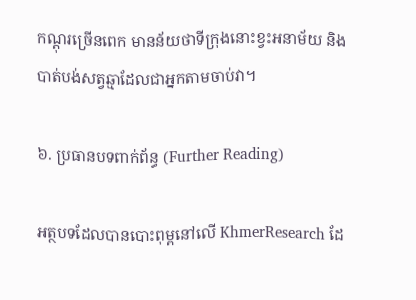កណ្តុរច្រើនពេក មានន័យថាទីក្រុងនោះខ្វះអនាម័យ និងបាត់បង់សត្វឆ្មាដែលជាអ្នកតាមចាប់វា។

៦. ប្រធានបទពាក់ព័ន្ធ (Further Reading)

អត្ថបទដែលបានបោះពុម្ពនៅលើ KhmerResearch ដែ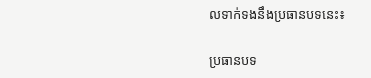លទាក់ទងនឹងប្រធានបទនេះ៖

ប្រធានបទ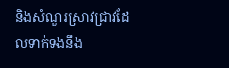និងសំណួរស្រាវជ្រាវដែលទាក់ទងនឹង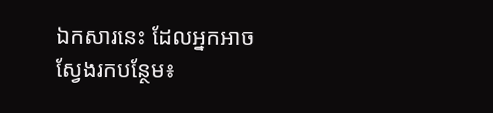ឯកសារនេះ ដែលអ្នកអាចស្វែងរកបន្ថែម៖